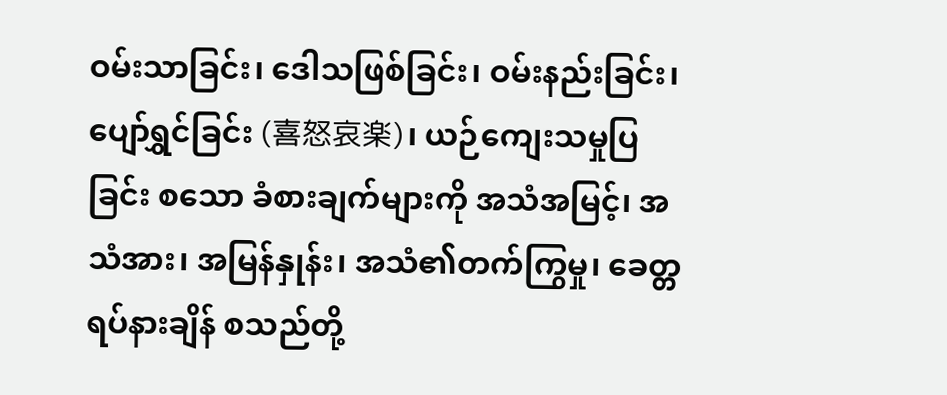ဝမ်းသာခြင်း၊ ဒေါသဖြစ်ခြင်း၊ ဝမ်းနည်းခြင်း၊ ပျော်ရွှင်ခြင်း (喜怒哀楽)၊ ယဉ်ကျေးသမှုပြခြင်း စသော ခံစားချက်များကို အသံအမြင့်၊ အသံအား၊ အမြန်နှုန်း၊ အသံ၏တက်ကြွမှု၊ ခေတ္တရပ်နားချိန် စသည်တို့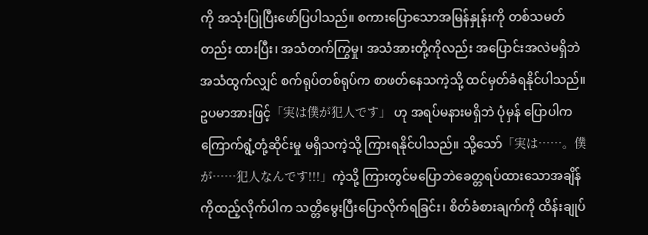ကို အသုံးပြုပြီးဖော်ပြပါသည်။ စကားပြောသောအမြန်နှုန်းကို တစ်သမတ်တည်း ထားပြီး၊ အသံတက်ကြွမှု၊ အသံအားတို့ကိုလည်း အပြောင်းအလဲမရှိဘဲ အသံထွက်လျှင် စက်ရုပ်တစ်ရုပ်က စာဖတ်နေသကဲ့သို့ ထင်မှတ်ခံရနိုင်ပါသည်။ဥပမာအားဖြင့်「実は僕が犯人です」 ဟု အရပ်မနားမရှိဘဲ ပုံမှန် ပြောပါက ကြောက်ရွံ့တုံ့ဆိုင်းမှု မရှိသကဲ့သို့ ကြားရနိုင်ပါသည်။ သို့သော်「実は……。僕が……犯人なんです!!!」ကဲ့သို့ ကြားတွင်မပြောဘဲခေတ္တရပ်ထားသောအချိန်ကိုထည့်လိုက်ပါက သတ္တိမွေးပြီးပြောလိုက်ရခြင်း၊ စိတ်ခံစားချက်ကို ထိန်းချုပ်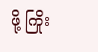ဖို့ ကြိုး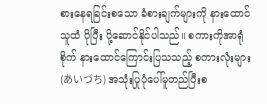စားနေရခြင်းစသော ခံစားချက်များကို နားထောင်သူထံ ပိုပြီး ပို့ဆောင်နိုင်ပါသည်။ စကားကိုအာရုံစိုက် နားထောင်ကြောင်းပြသသည့် စကားလုံးများ (あいづち) အသုံးပြုပုံပေါ်မူတည်ပြီးစ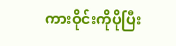ကားဝိုင်းကိုပိုပြီး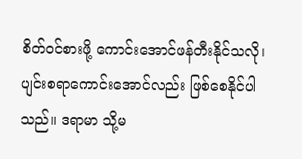စိတ်ဝင်စားဖို့ ကောင်းအောင်ဖန်တီးနိုင်သလို၊ ပျင်းစရာကောင်းအောင်လည်း ဖြစ်စေနိုင်ပါသည်။ ဒရာမာ သို့မ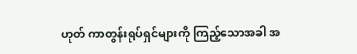ဟုတ် ကာတွန်းရုပ်ရှင်များကို ကြည့်သောအခါ အ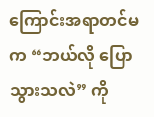ကြောင်းအရာတင်မက “ဘယ်လို ပြောသွားသလဲ” ကို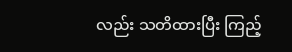လည်း သတိထားပြီး ကြည့်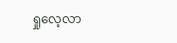ရှုလေ့လာ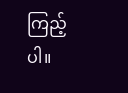ကြည့်ပါ။